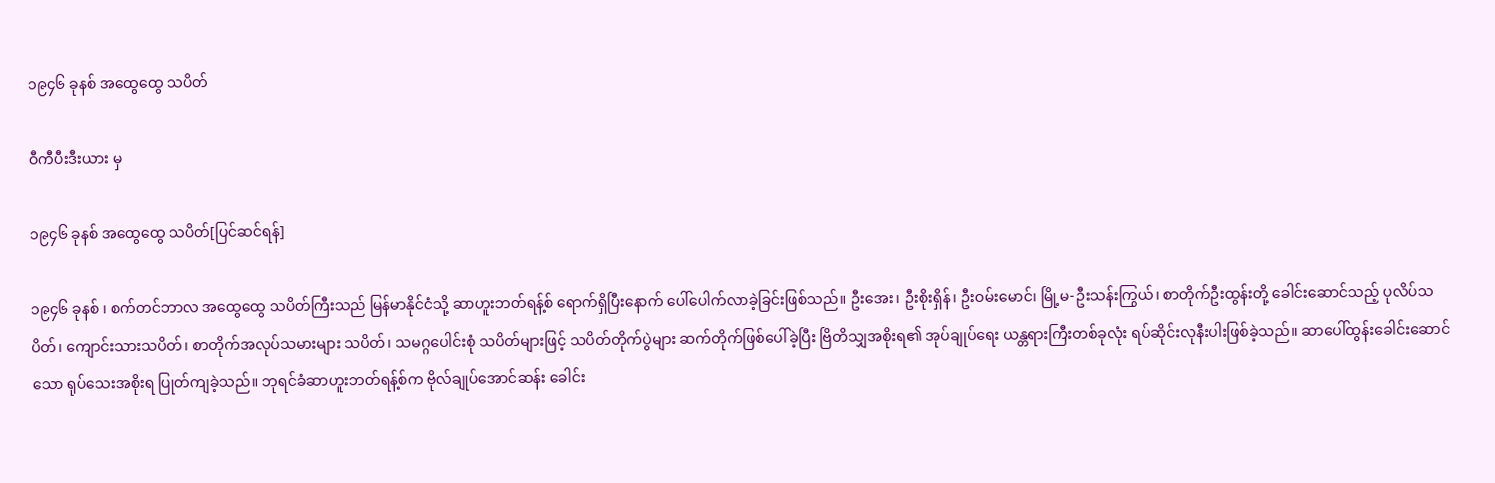၁၉၄၆ ခုနစ် အထွေထွေ သပိတ်

ဝီကီပီးဒီးယား မှ

၁၉၄၆ ခုနစ် အထွေထွေ သပိတ်[ပြင်ဆင်ရန်]

၁၉၄၆ ခုနစ် ၊ စက်တင်ဘာလ အထွေထွေ သပိတ်ကြီးသည် မြန်မာနိုင်ငံသို့ ဆာဟူးဘတ်ရန့်စ် ရောက်ရှိပြီးနောက် ပေါ်ပေါက်လာခဲ့ခြင်းဖြစ်သည်။ ဦးအေး၊ ဦးစိုးရှိန်၊ ဦးဝမ်းမောင်၊ မြို့မ-ဦးသန်းကြွယ်၊ စာတိုက်ဦးထွန်းတို့ ခေါင်းဆောင်သည့် ပုလိပ်သပိတ်၊ ကျောင်းသားသပိတ်၊ စာတိုက်အလုပ်သမားများ သပိတ်၊ သမဂ္ဂပေါင်းစုံ သပိတ်များဖြင့် သပိတ်တိုက်ပွဲများ ဆက်တိုက်ဖြစ်ပေါ်ခဲ့ပြီး ဗြိတိသျှအစိုးရ၏ အုပ်ချုပ်ရေး ယန္တရားကြီးတစ်ခုလုံး ရပ်ဆိုင်းလုနီးပါးဖြစ်ခဲ့သည်။ ဆာပေါ်ထွန်းခေါင်းဆောင်သော ရုပ်သေးအစိုးရ ပြုတ်ကျခဲ့သည်။ ဘုရင်ခံဆာဟူးဘတ်ရန့်စ်က ဗိုလ်ချုပ်အောင်ဆန်း ခေါင်း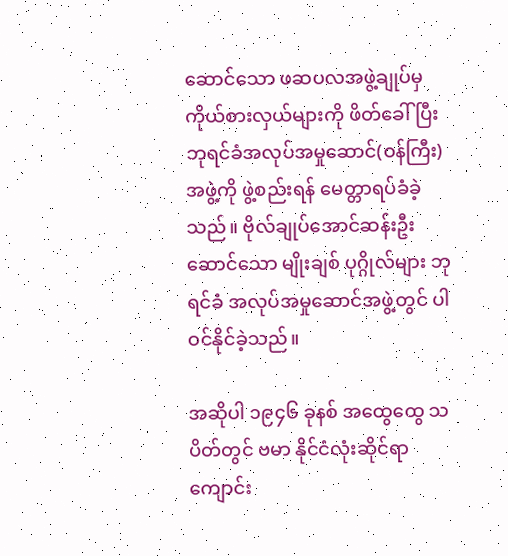ဆောင်သော ဖဆပလအဖွဲ့ချုပ်မှ ကိုယ်စားလှယ်များကို ဖိတ်ခေါ်ပြီး ဘုရင်ခံအလုပ်အမှုဆောင်(ဝန်ကြီး)အဖွဲ့ကို ဖွဲ့စည်းရန် မေတ္တာရပ်ခံခဲ့သည်။ ဗိုလ်ချုပ်အောင်ဆန်းဦးဆောင်သော မျိုးချစ် ပုဂ္ဂိုလ်များ ဘုရင်ခံ အလုပ်အမှုဆောင်အဖွဲ့တွင် ပါဝင်နိုင်ခဲ့သည်။

အဆိုပါ ၁၉၄၆ ခုနစ် အထွေထွေ သပိတ်တွင် ဗမာ နိုင်ငံလုံးဆိုင်ရာ ကျောင်း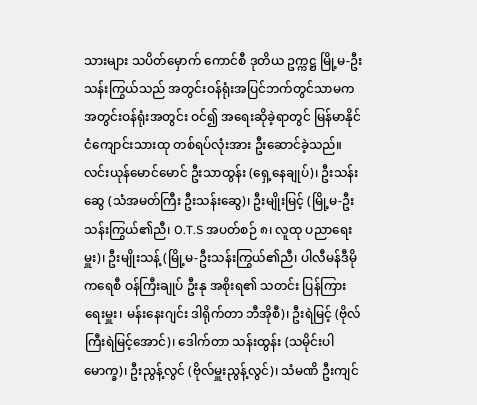သားများ သပိတ်မှောက် ကောင်စီ ဒုတိယ ဥက္ကဋ္ဌ မြို့မ-ဦးသန်းကြွယ်သည် အတွင်းဝန်ရုံးအပြင်ဘက်တွင်သာမက အတွင်းဝန်ရုံးအတွင်း ဝင်၍ အရေးဆိုခဲ့ရာတွင် မြန်မာနိုင်ငံကျောင်းသားထု တစ်ရပ်လုံးအား ဦးဆောင်ခဲ့သည်။လင်းယုန်မောင်မောင် ဦးသာထွန်း (ရှေ့နေချုပ်)၊ ဦးသန်းဆွေ (သံအမတ်ကြီး ဦးသန်းဆွေ)၊ ဦးမျိုးမြင့် (မြို့မ-ဦးသန်းကြွယ်၏ညီ၊ O.T.S အပတ်စဉ် ၈၊ လူထု ပညာရေးမှူး)၊ ဦးမျိုးသန့် (မြို့မ-ဦးသန်းကြွယ်၏ညီ၊ ပါလီမန်ဒီမိုကရေစီ ဝန်ကြီးချုပ် ဦးနု အစိုးရ၏ သတင်း ပြန်ကြားရေးမှူး၊ မန်းနေးဂျင်း ဒါရိုက်တာ ဘီအိုစီ)၊ ဦးရဲမြင့် (ဗိုလ်ကြီးရဲမြင့်အောင်)၊ ဒေါက်တာ သန်းထွန်း (သမိုင်းပါမောက္ခ)၊ ဦးညွန့်လွင် (ဗိုလ်မှူးညွန့်လွင်)၊ သံမဏိ ဦးကျင်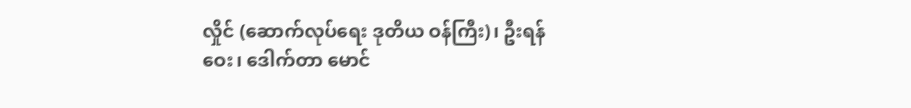လှိုင် (ဆောက်လုပ်ရေး ဒုတိယ ဝန်ကြီး)၊ ဦးရန်ဝေး၊ ဒေါက်တာ မောင်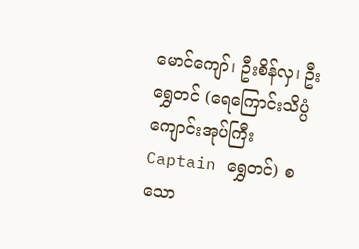မောင်ကျော်၊ ဦးစိန်လှ၊ ဦးရွှေတင် (ရေကြောင်းသိပ္ပံကျောင်းအုပ်ကြီး Captain ရွှေတင်) စသော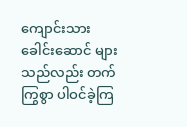ကျောင်းသားခေါင်းဆောင် များသည်လည်း တက်ကြွစွာ ပါဝင်ခဲ့ကြ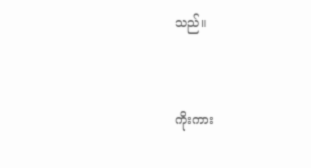သည်။


ကိုးကား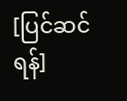[ပြင်ဆင်ရန်]